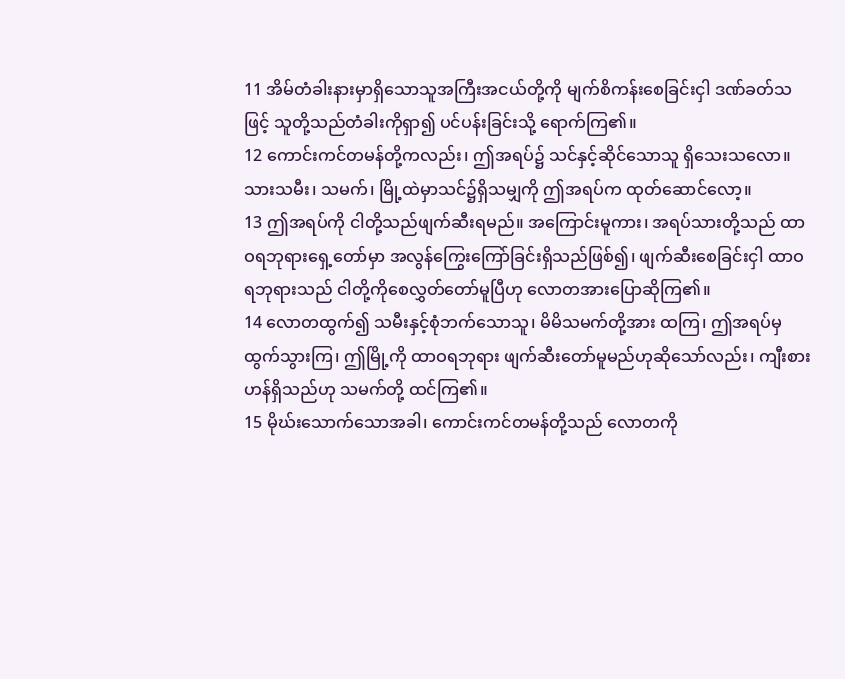11 အိမ်တံခါးနားမှာရှိသောသူအကြီးအငယ်တို့ကို မျက်စိကန်းစေခြင်းငှါ ဒဏ်ခတ်သဖြင့် သူတို့သည်တံခါးကိုရှာ၍ ပင်ပန်းခြင်းသို့ ရောက်ကြ၏။
12 ကောင်းကင်တမန်တို့ကလည်း၊ ဤအရပ်၌ သင်နှင့်ဆိုင်သောသူ ရှိသေးသလော။ သားသမီး၊ သမက်၊ မြို့ထဲမှာသင်၌ရှိသမျှကို ဤအရပ်က ထုတ်ဆောင်လော့။
13 ဤအရပ်ကို ငါတို့သည်ဖျက်ဆီးရမည်။ အကြောင်းမူကား၊ အရပ်သားတို့သည် ထာဝရဘုရားရှေ့တော်မှာ အလွန်ကြွေးကြော်ခြင်းရှိသည်ဖြစ်၍၊ ဖျက်ဆီးစေခြင်းငှါ ထာဝရဘုရားသည် ငါတို့ကိုစေလွှတ်တော်မူပြီဟု လောတအားပြောဆိုကြ၏။
14 လောတထွက်၍ သမီးနှင့်စုံဘက်သောသူ၊ မိမိသမက်တို့အား ထကြ၊ ဤအရပ်မှထွက်သွားကြ၊ ဤမြို့ကို ထာဝရဘုရား ဖျက်ဆီးတော်မူမည်ဟုဆိုသော်လည်း၊ ကျီးစားဟန်ရှိသည်ဟု သမက်တို့ ထင်ကြ၏။
15 မိုဃ်းသောက်သောအခါ၊ ကောင်းကင်တမန်တို့သည် လောတကို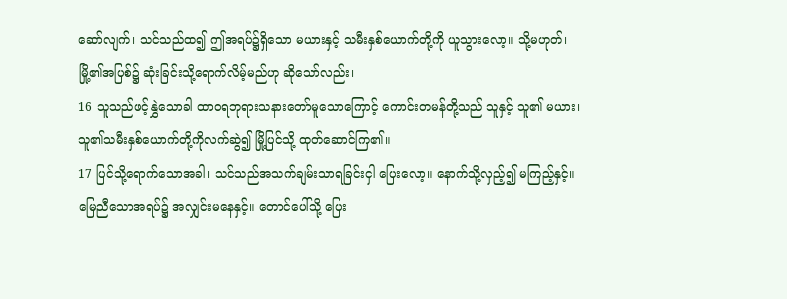ဆော်လျက်၊ သင်သည်ထ၍ ဤအရပ်၌ရှိသော မယားနှင့် သမီးနှစ်ယောက်တို့ကို ယူသွားလော့။ သို့မဟုတ်၊ မြို့၏အပြစ်၌ ဆုံးခြင်းသို့ရောက်လိမ့်မည်ဟု ဆိုသော်လည်း၊
16 သူသည်ဖင့်နွှဲသောခါ ထာဝရဘုရားသနားတော်မူသောကြောင့် ကောင်းတမန်တို့သည် သူနှင့် သူ၏ မယား၊ သူ၏သမီးနှစ်ယောက်တို့ကိုလက်ဆွဲ၍ မြို့ပြင်သို့ ထုတ်ဆောင်ကြ၏။
17 ပြင်သို့ရောက်သောအခါ၊ သင်သည်အသက်ချမ်းသာရခြင်းငှါ ပြေးလော့။ နောက်သို့လှည့်၍ မကြည့်နှင့်။ မြေညီသောအရပ်၌ အလျှင်းမနေနှင့်။ တောင်ပေါ်သို့ ပြေး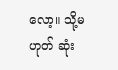လော့။ သို့မဟုတ် ဆုံး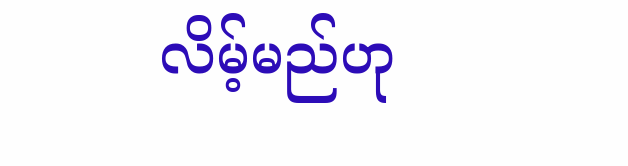လိမ့်မည်ဟု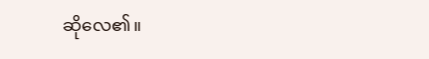ဆိုလေ၏။